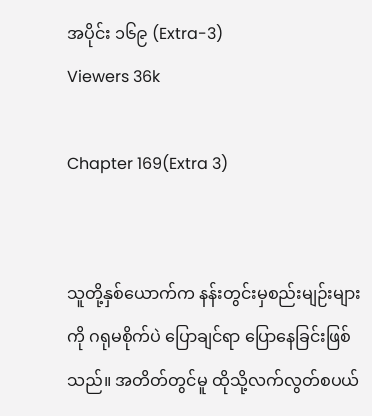အပိုင်း ၁၆၉ (Extra-3)
Viewers 36k

Chapter 169(Extra 3)


သူတို့နှစ်ယောက်က နန်းတွင်းမှစည်းမျဉ်းများကို ဂရုမစိုက်ပဲ ပြောချင်ရာ ပြောနေခြင်းဖြစ်သည်။ အတိတ်တွင်မူ ထိုသို့လက်လွတ်စပယ်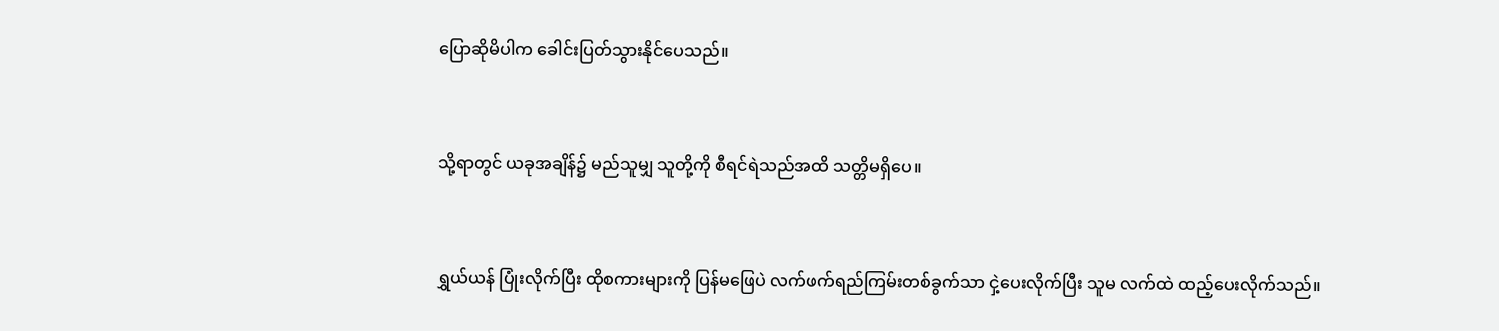ပြောဆိုမိပါက ခေါင်းပြတ်သွားနိုင်ပေသည်။


သို့ရာတွင် ယခုအချိန်၌ မည်သူမျှ သူတို့ကို စီရင်ရဲသည်အထိ သတ္တိမရှိပေ။


ရွှယ်ယန် ပြုံးလိုက်ပြီး ထိုစကားများကို ပြန်မဖြေပဲ လက်ဖက်ရည်ကြမ်းတစ်ခွက်သာ ငှဲ့ပေးလိုက်ပြီး သူမ လက်ထဲ ထည့်ပေးလိုက်သည်။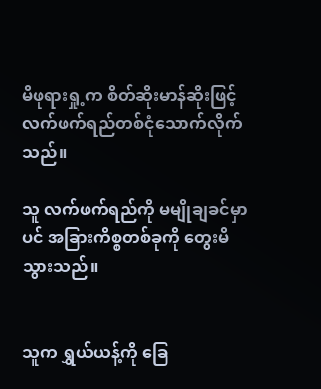မိဖုရားရှု့က စိတ်ဆိုးမာန်ဆိုးဖြင့် လက်ဖက်ရည်တစ်ငုံသောက်လိုက်သည်။

သူ လက်ဖက်ရည်ကို မမျိုချခင်မှာပင် အခြားကိစ္စတစ်ခုကို တွေးမိသွားသည်။


သူက ရွှယ်ယန့်ကို ခြေ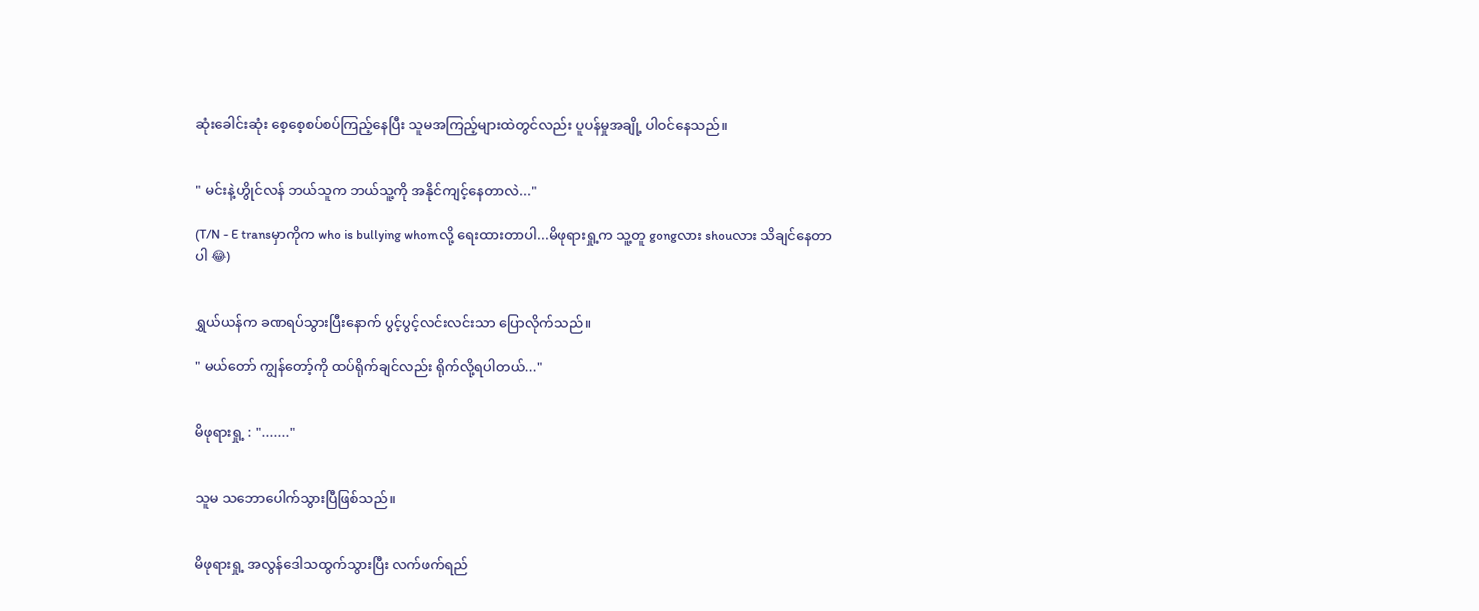ဆုံးခေါင်းဆုံး စေ့စေ့စပ်စပ်ကြည့်နေပြီး သူမအကြည့်များထဲတွင်လည်း ပူပန်မှုအချို့ ပါဝင်နေသည်။


" မင်းနဲ့ဟွိုင်လန် ဘယ်သူက ဘယ်သူ့ကို အနိုင်ကျင့်နေတာလဲ..."

(T/N - E transမှာကိုက who is bullying whomလို့ ရေးထားတာပါ...မိဖုရားရှု့က သူ့တူ gongလား shouလား သိချင်နေတာပါ 😂)


ရွှယ်ယန်က ခဏရပ်သွားပြီးနောက် ပွင့်ပွင့်လင်းလင်းသာ ပြောလိုက်သည်။

" မယ်တော် ကျွန်တော့်ကို ထပ်ရိုက်ချင်လည်း ရိုက်လို့ရပါတယ်..."


မိဖုရားရှု့ : "......."


သူမ သဘောပေါက်သွားပြီဖြစ်သည်။


မိဖုရားရှု့ အလွန်ဒေါသထွက်သွားပြီး လက်ဖက်ရည်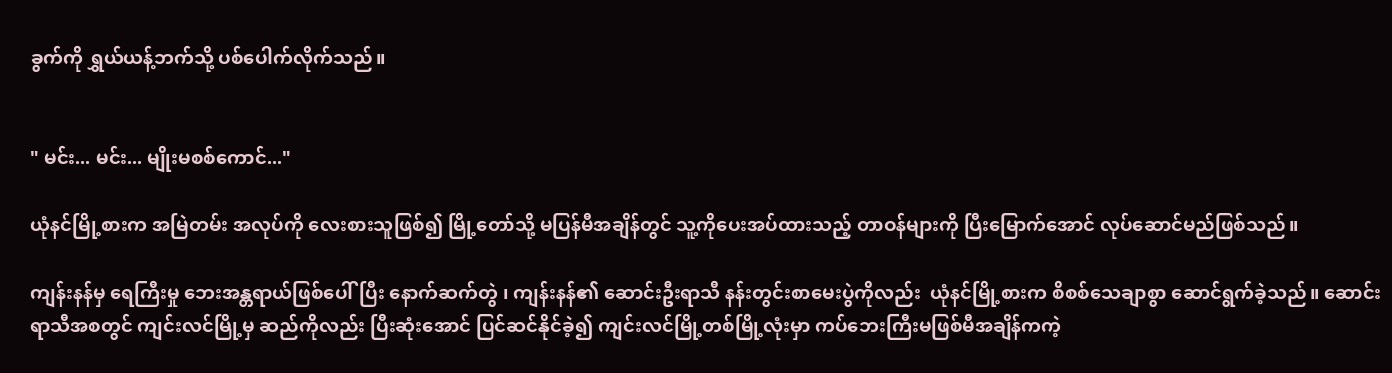ခွက်ကို ရွှယ်ယန့်ဘက်သို့ ပစ်ပေါက်လိုက်သည်။


" မင်း... မင်း... မျိုးမစစ်ကောင်..."

ယုံနင်မြို့စားက အမြဲတမ်း အလုပ်ကို လေးစားသူဖြစ်၍ မြို့တော်သို့ မပြန်မီအချိန်တွင် သူ့ကိုပေးအပ်ထားသည့် တာဝန်များကို ပြီးမြောက်အောင် လုပ်ဆောင်မည်ဖြစ်သည်။

ကျန်းနန်မှ ရေကြီးမှု ဘေးအန္တရာယ်ဖြစ်ပေါ်ပြီး နောက်ဆက်တွဲ ၊ ကျန်းနန်၏ ဆောင်းဦးရာသီ နန်းတွင်းစာမေးပွဲကိုလည်း  ယုံနင်မြို့စားက စိစစ်သေချာစွာ ဆောင်ရွက်ခဲ့သည်။ ဆောင်းရာသီအစတွင် ကျင်းလင်မြို့မှ ဆည်ကိုလည်း ပြီးဆုံးအောင် ပြင်ဆင်နိုင်ခဲ့၍ ကျင်းလင်မြို့တစ်မြို့လုံးမှာ ကပ်ဘေးကြီးမဖြစ်မီအချိန်ကကဲ့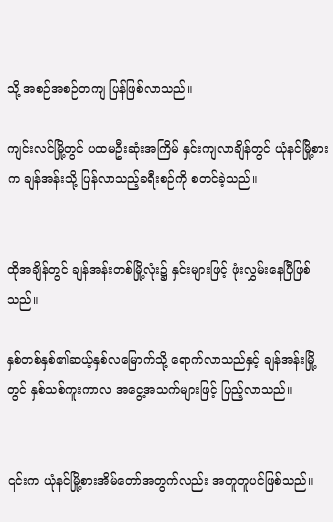သို့ အစဉ်အစဉ်တကျ ပြန်ဖြစ်လာသည်။

ကျင်းလင်မြို့တွင် ပထမဦးဆုံးအကြိမ် နှင်းကျလာချိန်တွင် ယုံနင်မြို့စားက ချန်အန်းသို့ ပြန်လာသည့်ခရီးစဉ်ကို စတင်ခဲ့သည်။


ထိုအချိန်တွင် ချန်အန်းတစ်မြို့လုံး၌ နှင်းများဖြင့် ဖုံးလွှမ်းနေပြီဖြစ်သည်။

နှစ်တစ်နှစ်၏ဆယ့်နှစ်လမြောက်သို့ ရောက်လာသည်နှင့် ချန်အန်းမြို့တွင် နှစ်သစ်ကူးကာလ အငွေ့အသက်များဖြင့် ပြည့်လာသည်။


၎င်းက ယုံနင်မြို့စားအိမ်တော်အတွက်လည်း အတူတူပင်ဖြစ်သည်။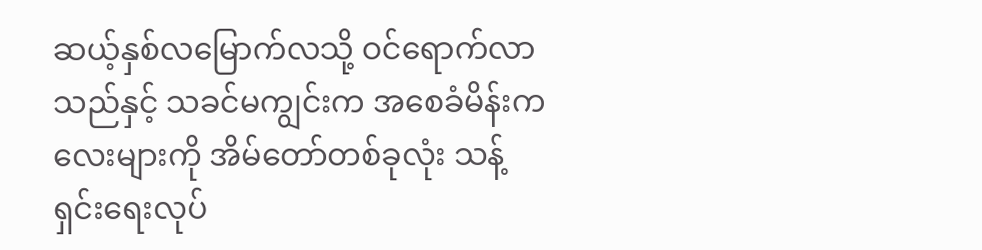ဆယ့်နှစ်လမြောက်လသို့ ဝင်ရောက်လာသည်နှင့် သခင်မကျွင်းက အစေခံမိန်းကလေးများကို အိမ်တော်တစ်ခုလုံး သန့်ရှင်းရေးလုပ်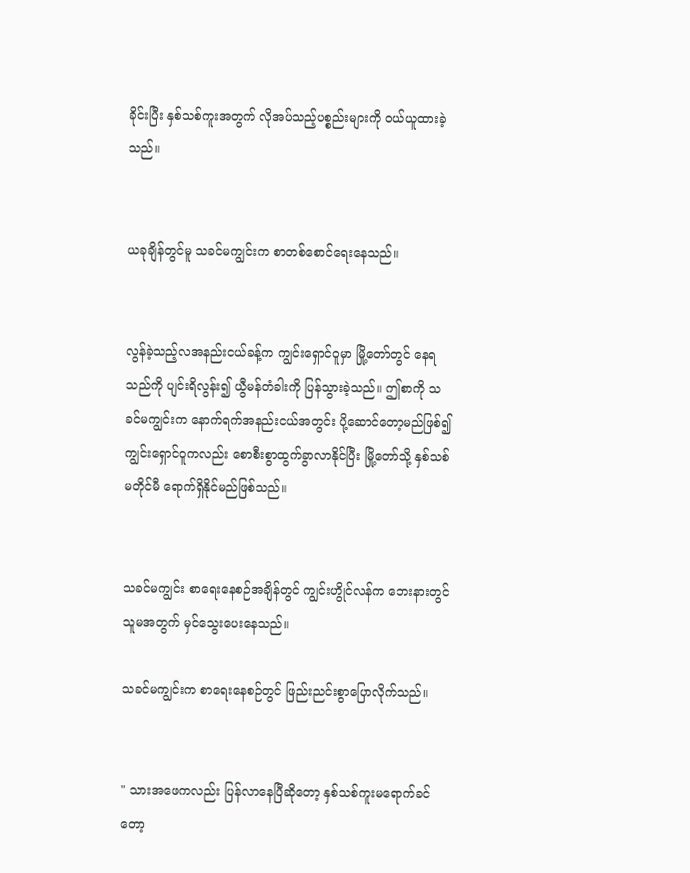ခိုင်းပြီး နှစ်သစ်ကူးအတွက် လိုအပ်သည့်ပစ္စည်းများကို ဝယ်ယူထားခဲ့သည်။


ယခုချိန်တွင်မူ သခင်မ‌ကျွင်းက စာတစ်စောင်ရေးနေသည်။


လွန်ခဲ့သည့်လအနည်းငယ်ခန့်က ကျွင်းရှောင်ဝူမှာ မြို့တော်တွင် နေရသည်ကို ပျင်းရိလွန်း၍ ယွီမန်တံခါးကို ပြန်သွားခဲ့သည်။ ဤစာကို သခင်မကျွင်းက နောက်ရက်အနည်းငယ်အတွင်း ပို့ဆောင်တော့မည်ဖြစ်၍ ကျွင်းရှောင်ဝူကလည်း စောစီးစွာထွက်ခွာလာနိုင်ပြီး မြို့တော်သို့ နှစ်သစ်မတိုင်မီ ရောက်ရှိနိုင်မည်ဖြစ်သည်။


သခင်မကျွင်း စာရေးနေစဉ်အချိန်တွင် ကျွင်းဟွိုင်လန်က ဘေးနားတွင် သူမအတွက် မှင်သွေးပေးနေသည်။

သခင်မကျွင်းက စာရေးနေစဉ်တွင် ဖြည်းညင်းစွာပြောလိုက်သည်။


" သားအဖေကလည်း ပြန်လာနေပြီ‌ဆိုတော့ နှစ်သစ်ကူးမရောက်ခင်တော့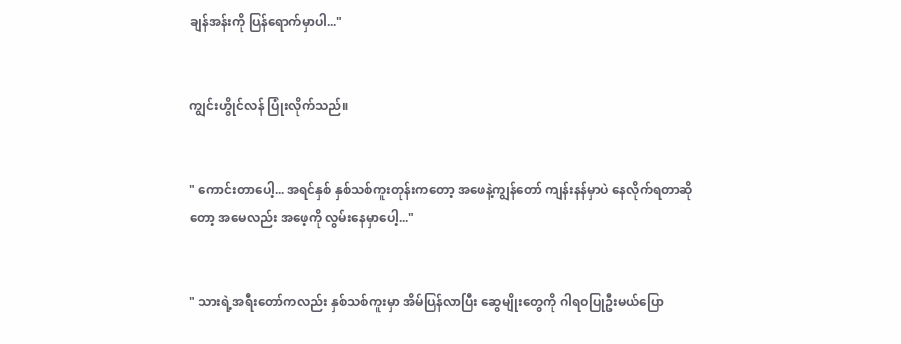ချန်အန်းကို ပြန်ရောက်မှာပါ..."


ကျွင်းဟွိုင်လန် ‌ပြုံးလိုက်သည်။


" ကောင်းတာပေါ့... အရင်နှစ် နှစ်သစ်ကူးတုန်းကတော့ အဖေနဲ့ကျွန်တော် ကျန်းနန်မှာပဲ နေလိုက်ရတာဆိုတော့ အမေလည်း အဖေ့ကို လွမ်းနေမှာပေါ့..."


" သားရဲ့အရီးတော်ကလည်း နှစ်သစ်ကူးမှာ အိမ်ပြန်လာပြီး ဆွေမျိုးတွေကို ဂါရဝပြုဦးမယ်ပြော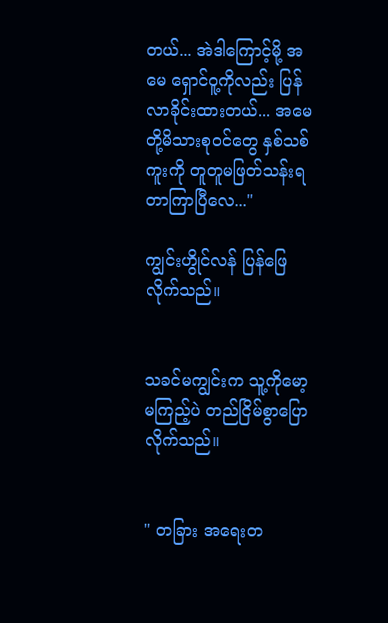တယ်... အဲဒါကြောင့်မို့ အမေ ရှောင်ဝူ့ကိုလည်း ပြန်လာခိုင်းထားတယ်... အမေတို့မိသားစုဝင်တွေ နှစ်သစ်ကူးကို တူတူမဖြတ်သန်းရတာကြာပြီလေ..."

ကျွင်းဟွိုင်လန် ပြန်ဖြေလိုက်သည်။


သခင်မကျွင်းက သူ့ကိုမော့မကြည့်ပဲ တည်ငြိမ်စွာပြောလိုက်သည်။


" တခြား အရေးတ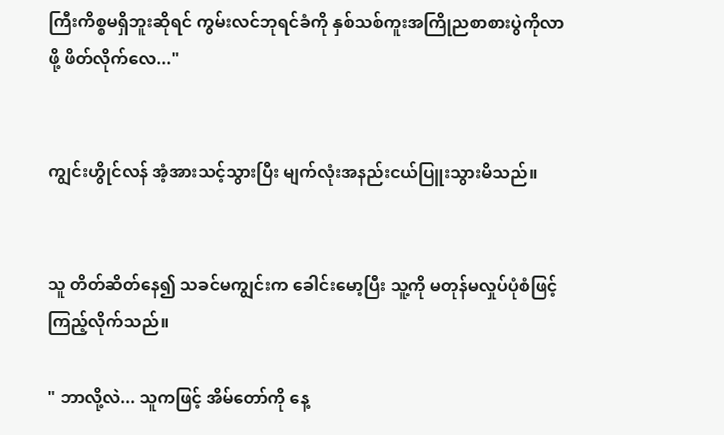ကြီးကိစ္စမရှိဘူးဆိုရင် ကွမ်းလင်ဘုရင်ခံကို နှစ်သစ်ကူးအကြိုညစာစားပွဲကိုလာဖို့ ဖိတ်လိုက်လေ..."


ကျွင်းဟွိုင်လန် အံ့အားသင့်သွားပြီး မျက်လုံးအနည်းငယ်ပြူးသွားမိသည်။


သူ တိတ်ဆိတ်နေ၍ သခင်မကျွင်းက ခေါင်းမော့ပြီး သူ့ကို မတုန်မလှုပ်ပုံစံဖြင့် ကြည့်လိုက်သည်။

" ဘာလို့လဲ... သူကဖြင့် အိမ်တော်ကို နေ့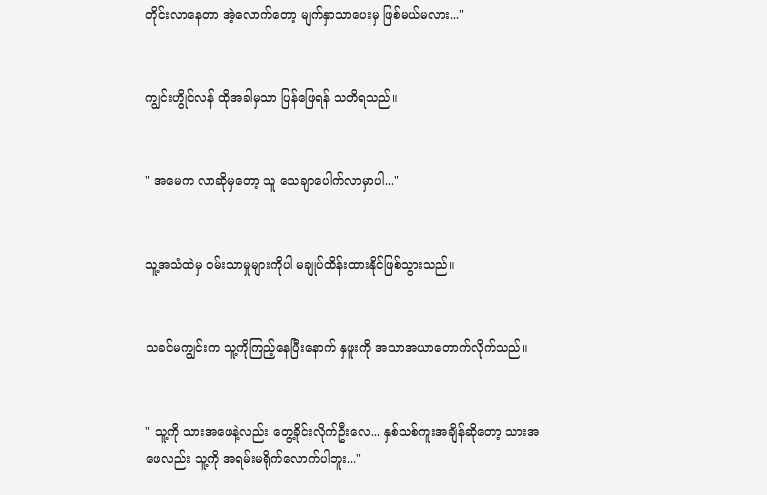တိုင်းလာနေတာ အဲ့လောက်တော့ မျက်နှာသာပေးမှ ဖြစ်မယ်မလား..."


ကျွင်းဟွိုင်လန် ထိုအခါမှသာ ပြန်ဖြေရန် သတိရသည်။


" အမေက လာဆိုမှတော့ သူ သေချာပေါက်လာမှာပါ..."


သူ့အသံထဲမှ ဝမ်းသာမှုများကိုပါ မချုပ်ထိန်းထားနိုင်ဖြစ်သွားသည်။


သခင်မကျွင်းက သူ့ကိုကြည့်နေပြီးနောက် နှဖူးကို အသာအယာတောက်လိုက်သည်။


" သူ့ကို သားအဖေနဲ့လည်း တွေ့ခိုင်းလိုက်ဦးလေ... နှစ်သစ်ကူးအချိန်ဆိုတော့ သားအဖေလည်း သူ့ကို အရမ်းမရိုက်လောက်ပါဘူး..."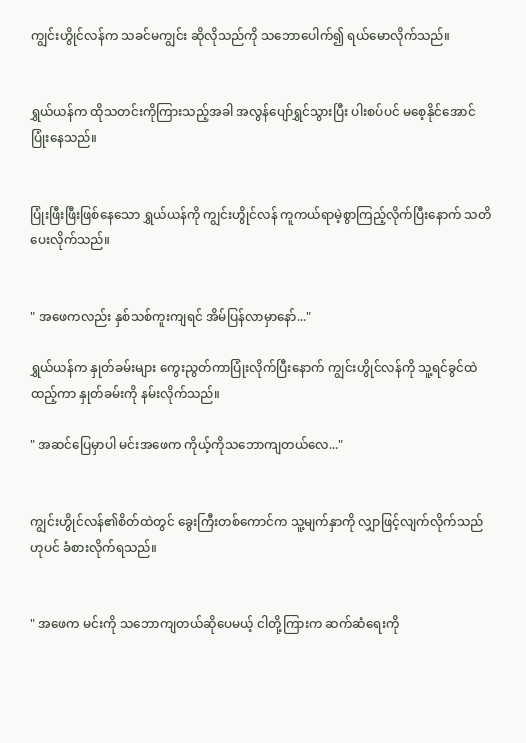ကျွင်းဟွိုင်လန်က သခင်မကျွင်း ဆိုလိုသည်ကို သဘောပေါက်၍ ရယ်မောလိုက်သည်။


ရွှယ်ယန်က ထိုသတင်းကိုကြားသည့်အခါ အလွန်ပျော်ရွှင်သွားပြီး ပါးစပ်ပင် မစေ့နိုင်အောင်ပြုံးနေသည်။


ပြုံးဖြီးဖြီးဖြစ်နေသော ရွှယ်ယန်ကို ကျွင်းဟွိုင်လန် ကူကယ်ရာမဲ့စွာကြည့်လိုက်ပြီးနောက် သတိပေးလိုက်သည်။


" အဖေကလည်း နှစ်သစ်ကူးကျရင် အိမ်ပြန်လာမှာနော်..."

ရွှယ်ယန်က နှုတ်ခမ်းများ ကွေးညွတ်ကာပြုံးလိုက်ပြီးနောက် ကျွင်းဟွိုင်လန်ကို သူ့ရင်ခွင်ထဲထည့်ကာ နှုတ်ခမ်းကို နမ်းလိုက်သည်။

" အဆင်ပြေမှာပါ မင်းအဖေက ကိုယ့်ကိုသဘောကျတယ်လေ..."


ကျွင်းဟွိုင်လန်၏စိတ်ထဲတွင် ခွေးကြီးတစ်ကောင်က သူ့မျက်နှာကို လျှာဖြင့်လျက်လိုက်သည်ဟုပင် ခံစားလိုက်ရသည်။


" အဖေက မင်းကို သဘောကျတယ်ဆိုပေမယ့် ငါတို့ကြားက ဆက်ဆံရေးကို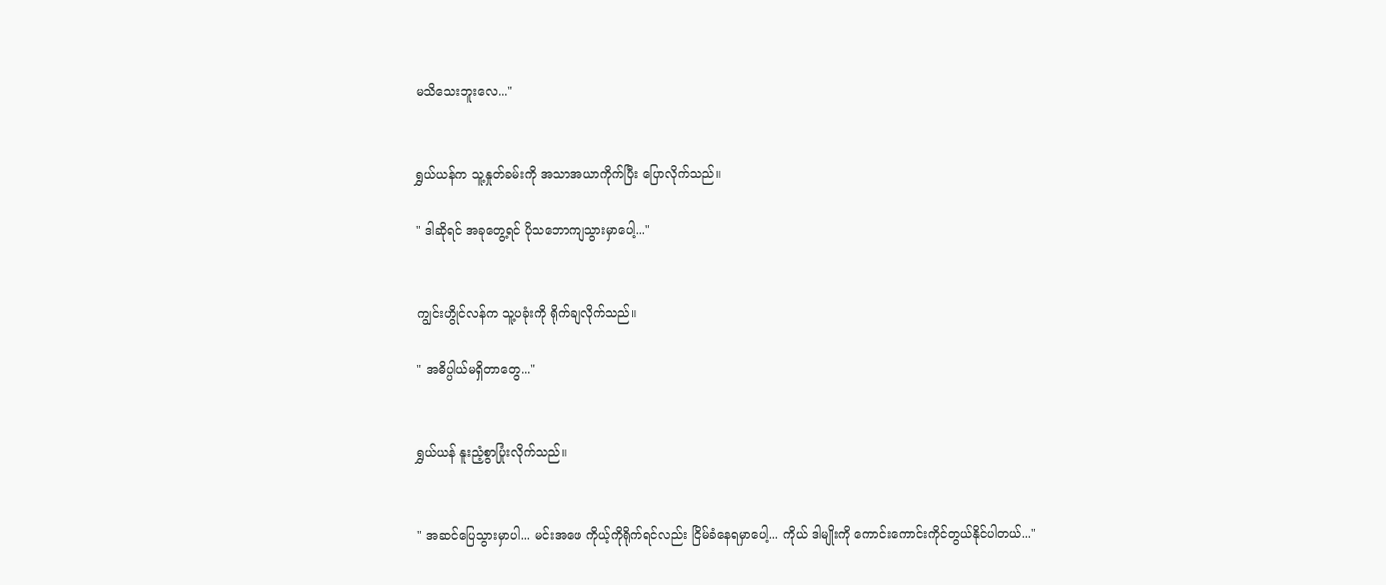မသိသေးဘူးလေ..."


ရွှယ်ယန်က သူ့နှုတ်ခမ်းကို အသာအယာကိုက်ပြီး ပြောလိုက်သည်။

" ဒါဆိုရင် အခုတွေ့ရင် ပိုသဘောကျသွားမှာပေါ့..."


ကျွင်းဟွိုင်လန်က သူ့ပခုံးကို ရိုက်ချလိုက်သည်။

" အဓိပ္ပါယ်မရှိတာတွေ..."


ရွှယ်ယန် နူးညံ့စွာပြုံးလိုက်သည်။


" အဆင်ပြေသွားမှာပါ... မင်းအဖေ ကိုယ့်ကိုရိုက်ရင်လည်း ငြိမ်ခံနေရမှာပေါ့... ကိုယ် ဒါမျိုးကို ကောင်းကောင်းကိုင်တွယ်နိုင်ပါတယ်..."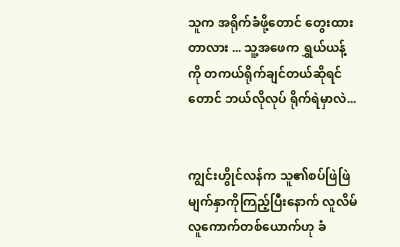သူက အရိုက်ခံဖို့တောင် တွေးထားတာလား ... သူ့အဖေက ရွှယ်ယန့်ကို တကယ်ရိုက်ချင်တယ်ဆိုရင်တောင် ဘယ်လိုလုပ် ရိုက်ရဲမှာလဲ...


ကျွင်းဟွိုင်လန်က သူ၏စပ်ဖြဲဖြဲမျက်နှာကိုကြည့်ပြီးနောက် လူလိမ်လူကောက်တစ်ယောက်ဟု ခံ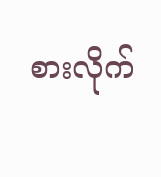စားလိုက်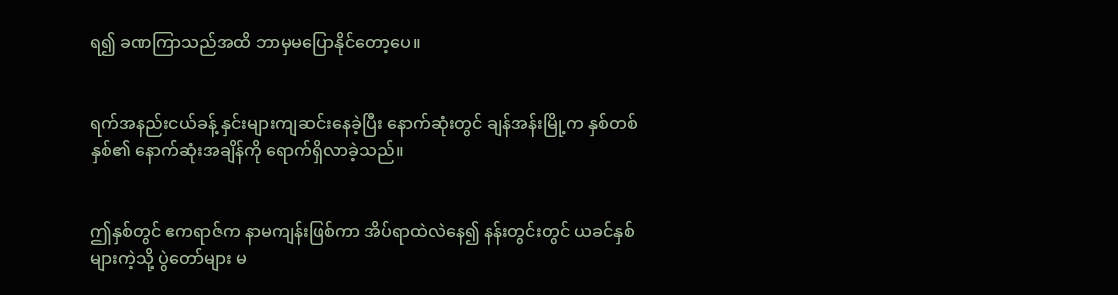ရ၍ ခဏကြာသည်အထိ ဘာမှမပြောနိုင်တော့ပေ။


ရက်အနည်းငယ်ခန့် နှင်းများကျဆင်းနေခဲ့ပြီး နောက်ဆုံးတွင် ချန်အန်းမြို့က နှစ်တစ်နှစ်၏ နောက်ဆုံးအချိန်ကို ရောက်ရှိလာခဲ့သည်။


ဤနှစ်တွင် ဧကရာဇ်က နာမကျန်းဖြစ်ကာ အိပ်ရာထဲလဲနေ၍ နန်းတွင်းတွင် ယခင်နှစ်များကဲ့သို့ ပွဲတော်များ မ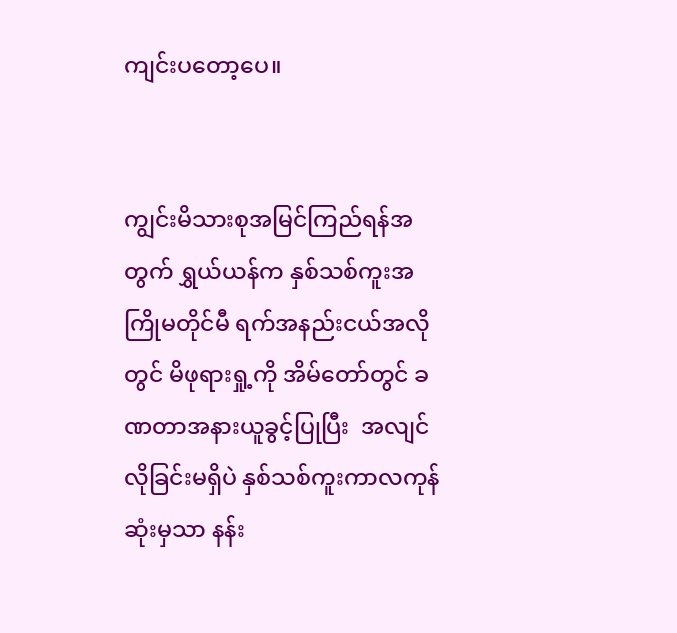ကျင်းပတော့ပေ။


ကျွင်းမိသားစုအမြင်ကြည်ရန်အတွက် ရွှယ်ယန်က နှစ်သစ်ကူးအကြိုမတိုင်မီ ရက်အနည်းငယ်အလိုတွင် မိဖုရားရှု့ကို အိမ်တော်တွင် ခဏတာအနားယူခွင့်ပြုပြီး  အလျင်လိုခြင်းမရှိပဲ နှစ်သစ်ကူးကာလကုန်ဆုံးမှသာ နန်း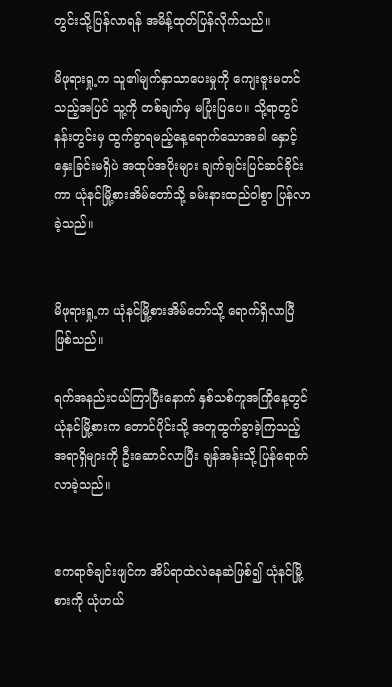တွင်းသို့ပြန်လာရန် အမိန့်ထုတ်ပြန်လိုက်သည်။

မိဖုရားရှု့က သူ၏မျက်နှာသာပေးမှုကို ကျေးဇူးမတင်သည့်အပြင် သူ့ကို တစ်ချက်မှ မပြုံးပြပေ။ သို့ရာတွင် နန်းတွင်းမှ ထွက်ခွာရမည့်နေ့ရောက်သောအခါ နှောင့်နှေးခြင်းမရှိပဲ အထုပ်အပိုးများ ချက်ချင်းပြင်ဆင်ခိုင်းကာ ယုံနင်မြို့စားအိမ်တော်သို့ ခမ်းနားထည်ဝါစွာ ပြန်လာခဲ့သည်။


မိဖုရားရှု့က ယုံနင်မြို့စားအိမ်တော်သို့ ရောက်ရှိလာပြီဖြစ်သည်။

ရက်အနည်းငယ်ကြာပြီးနောက် နှစ်သစ်ကူအကြိုနေ့တွင် ယုံနင်မြို့စားက တောင်ပိုင်းသို့ အတူထွက်ခွာခဲ့ကြသည့်အရာရှိများကို ဦးဆောင်လာပြီး ချန်အန်းသို့ ပြန်ရောက်လာခဲ့သည်။


ဧကရာဇ်ချင်းဖျင်က အိပ်ရာထဲလဲနေဆဲဖြစ်၍ ယုံနင်မြို့စားကို ယုံဟယ်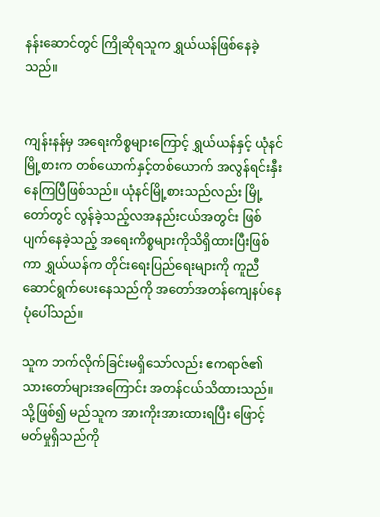နန်းဆောင်တွင် ကြိုဆိုရသူက ရွှယ်ယန်ဖြစ်နေခဲ့သည်။


ကျန်းနန်မှ အရေးကိစ္စများကြောင့် ရွှယ်ယန်နှင့် ယုံနင်မြို့စားက တစ်ယောက်နှင့်တစ်ယောက် အလွန်ရင်းနှီးနေကြပြီဖြစ်သည်။ ယုံနင်မြို့စားသည်လည်း မြို့တော်တွင် လွန်ခဲ့သည့်လအနည်းငယ်အတွင်း ဖြစ်ပျက်နေခဲ့သည့် အရေးကိစ္စများကိုသိရှိထားပြီးဖြစ်ကာ ရွှယ်ယန်က တိုင်းရေးပြည်ရေးများကို ကူညီဆောင်ရွက်ပေးနေသည်ကို အတော်အတန်ကျေနပ်နေပုံပေါ်သည်။

သူက ဘက်လိုက်ခြင်းမရှိသော်လည်း ဧကရာဇ်၏သားတော်များအကြောင်း အတန်ငယ်သိထားသည်။ သို့ဖြစ်၍ မည်သူက အားကိုးအားထားရပြီး ဖြောင့်မတ်မှုရှိသည်ကို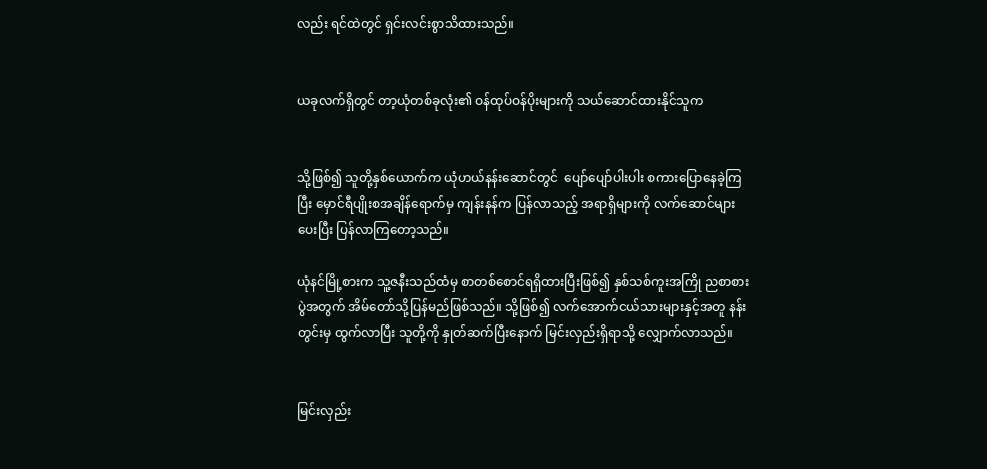လည်း ရင်ထဲတွင် ရှင်းလင်းစွာသိထားသည်။


ယခုလက်ရှိတွင် တာ့ယုံတစ်ခုလုံး၏ ဝန်ထုပ်ဝန်ပိုးများကို သယ်ဆောင်ထားနိုင်သူက


သို့ဖြစ်၍ သူတို့နှစ်ယောက်က ယုံဟယ်နန်းဆောင်တွင်  ပျော်ပျော်ပါးပါး စကားပြောနေခဲ့ကြပြီး မှောင်ရီပျိုးစအချိန်ရောက်မှ ကျန်းနန်က ပြန်လာသည့် အရာရှိများကို လက်ဆောင်များပေးပြီး ပြန်လာကြတော့သည်။

ယုံနင်မြို့စားက သူ့ဇနီးသည်ထံမှ စာတစ်စောင်ရရှိထားပြီးဖြစ်၍ နှစ်သစ်ကူးအကြို ညစာစားပွဲအတွက် အိမ်တော်သို့ပြန်မည်ဖြစ်သည်။ သို့ဖြစ်၍ လက်အောက်ငယ်သားများနှင့်အတူ နန်းတွင်းမှ ထွက်လာပြီး သူတို့ကို နှုတ်ဆက်ပြီးနောက် မြင်းလှည်းရှိရာသို့ လျှောက်လာသည်။


မြင်းလှည်း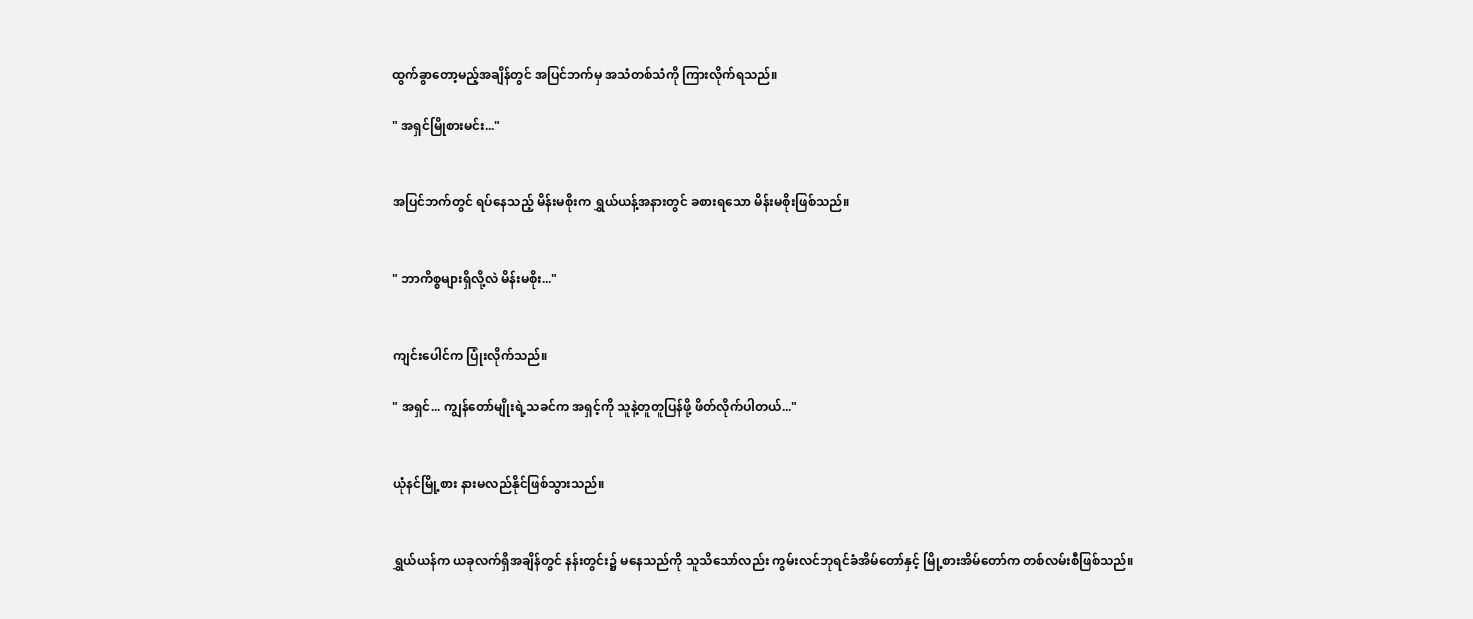ထွက်ခွာတော့မည့်အချိန်တွင် အပြင်ဘက်မှ အသံတစ်သံကို ကြားလိုက်ရသည်။

" အရှင်မြိုစားမင်း..."


အပြင်ဘက်တွင် ရပ်နေသည့် မိန်းမစိုးက ရွှယ်ယန့်အ‌နားတွင် ခစားရသော မိန်းမစိုးဖြစ်သည်။


" ဘာကိစ္စများရှိလို့လဲ မိန်းမစိုး..."


ကျင်းပေါင်က ပြုံးလိုက်သည်။

" အရှင်... ကျွန်တော်မျိုးရဲ့သခင်က အရှင့်ကို သူနဲ့တူတူပြန်ဖို့ ဖိတ်လိုက်ပါတယ်..."


ယုံနင်မြို့စား နားမလည်နိုင်ဖြစ်သွားသည်။


ရွှယ်ယန်က ယခုလက်ရှိအချိန်တွင် နန်းတွင်း၌ မနေသည်ကို သူသိသော်လည်း ကွမ်းလင်ဘုရင်ခံအိမ်တော်နှင့် မြို့စားအိမ်တော်က တစ်လမ်းစီဖြစ်သည်။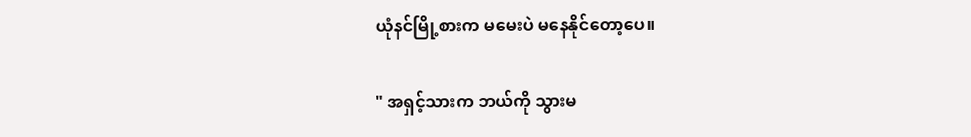ယုံနင်မြို့စားက မမေးပဲ မနေနိုင်တော့ပေ။

" အရှင့်သားက ဘယ်ကို သွားမ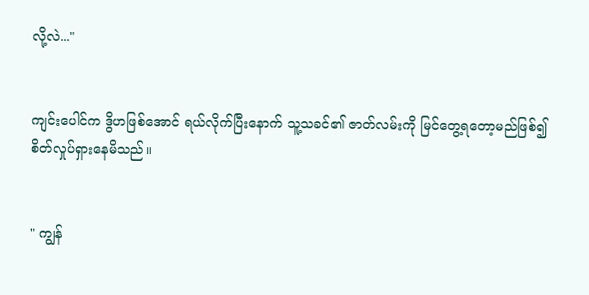လို့လဲ..."


ကျင်းပေါင်က ဒွိဟဖြစ်အောင် ရယ်လိုက်ပြီးနောက် သူ့သခင်၏ ဇာတ်လမ်းကို မြင်တွေ့ရတော့မည်ဖြစ်၍ စိတ်လှုပ်ရှားနေမိသည်။


" ကျွန်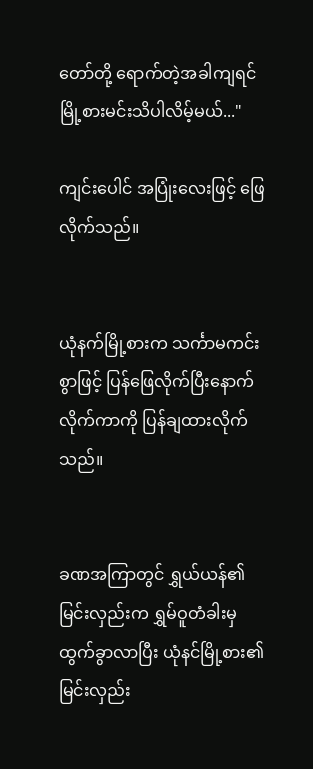တော်တို့ ရောက်တဲ့အခါကျရင် မြို့စားမင်းသိပါလိမ့်မယ်..."

ကျင်းပေါင် အပြုံးလေးဖြင့် ဖြေလိုက်သည်။


ယုံနက်မြို့စားက သင်္ကာမကင်းစွာဖြင့် ပြန်ဖြေလိုက်ပြီးနောက် လိုက်ကာကို ပြန်ချထားလိုက်သည်။


ခဏအကြာတွင် ရွှယ်ယန်၏မြင်းလှည်းက ရွှမ်ဝူတံခါးမှ ထွက်ခွာလာပြီး ယုံနင်မြို့စား၏မြင်းလှည်း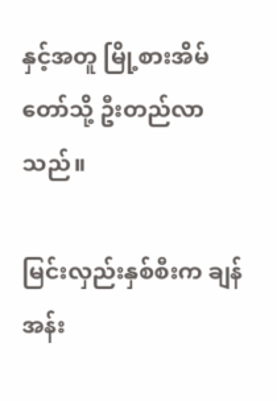နှင့်အတူ မြို့စားအိမ်တော်သို့ ဦးတည်လာသည်။

မြင်းလှည်းနှစ်စီးက ချန်အန်း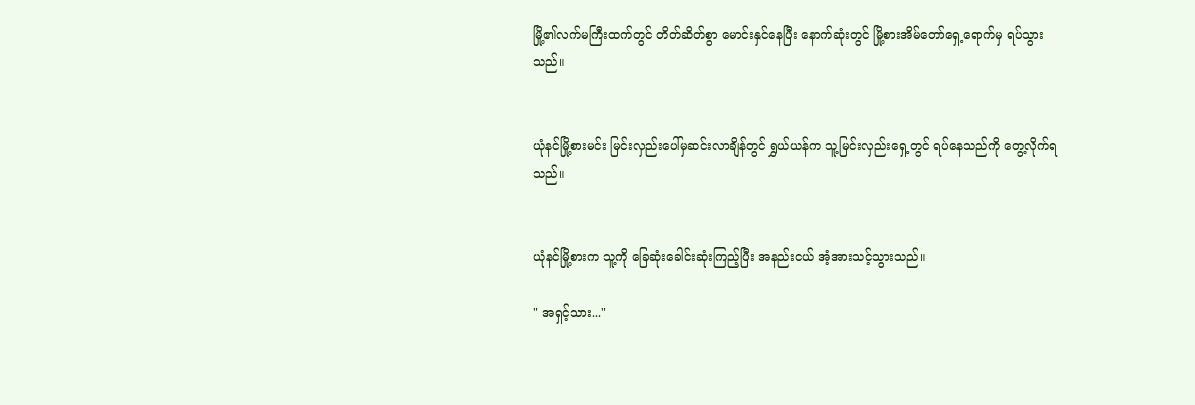မြို့၏လက်မကြီးထက်တွင် တိတ်ဆိတ်စွာ မောင်းနှင်နေပြီး နောက်ဆုံးတွင် မြို့စားအိမ်တော်ရှေ့ရောက်မှ ရပ်သွားသည်။


ယုံနင်မြို့စားမင်း မြင်းလှည်းပေါ်မှဆင်းလာချိန်တွင် ရွှယ်ယန်က သူ့မြင်းလှည်းရှေ့တွင် ရပ်နေသည်ကို တွေ့လိုက်ရသည်။


ယုံနင်မြို့စားက သူ့ကို ခြေဆုံးခေါင်းဆုံးကြည့်ပြီး အနည်းငယ် အံ့အားသင့်သွားသည်။

" အရှင့်သား..."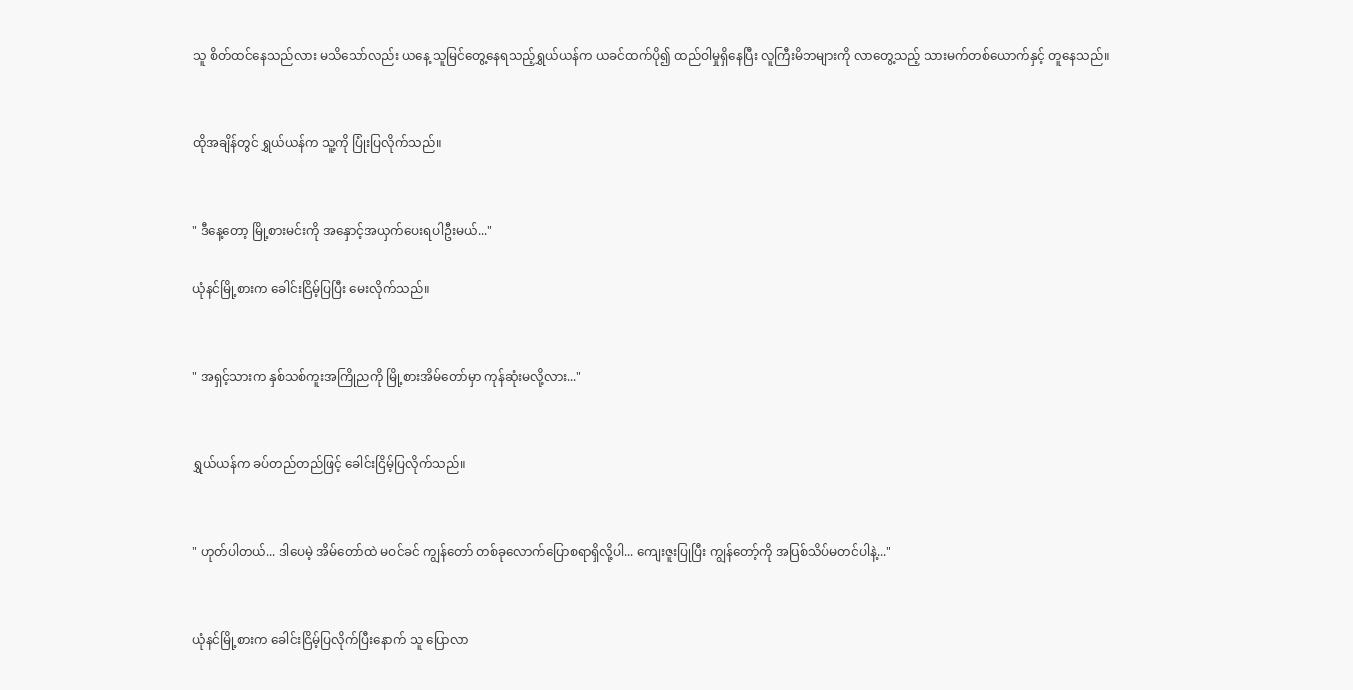သူ စိတ်ထင်နေသည်လား မသိသော်လည်း ယနေ့ သူမြင်တွေ့နေရသည့်ရွှယ်ယန်က ယခင်ထက်ပို၍ ထည်ဝါမှုရှိနေပြီး လူကြီးမိဘများကို လာတွေ့သည့် သားမက်တစ်ယောက်နှင့် တူနေသည်။


ထိုအချိန်တွင် ရွှယ်ယန်က သူ့ကို ပြုံးပြလိုက်သည်။


" ဒီနေ့တော့ မြို့စားမင်းကို အနှောင့်အယှက်ပေးရပါဦးမယ်..."

ယုံနင်မြို့စားက ခေါင်းငြိမ့်ပြပြီး မေးလိုက်သည်။


" အရှင့်သားက နှစ်သစ်ကူးအကြိုညကို မြို့စားအိမ်တော်မှာ ကုန်ဆုံးမလို့လား..."


ရွှယ်ယန်က ခပ်တည်တည်ဖြင့် ခေါင်းငြိမ့်ပြလိုက်သည်။


" ဟုတ်ပါတယ်... ဒါပေမဲ့ အိမ်တော်ထဲ မဝင်ခင် ကျွန်တော် တစ်ခုလောက်ပြောစရာရှိလို့ပါ... ကျေးဇူးပြုပြီး ကျွန်တော့်ကို အပြစ်သိပ်မတင်ပါနဲ့..."


ယုံနင်မြို့စားက ခေါင်းငြိမ့်ပြလိုက်ပြီးနောက် သူ ပြောလာ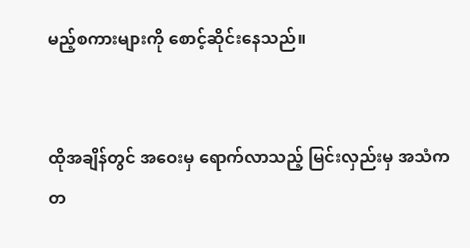မည့်စကားများကို စောင့်ဆိုင်းနေသည်။


ထိုအချိန်တွင် အဝေးမှ ရောက်လာသည့် မြင်းလှည်းမှ အသံက တ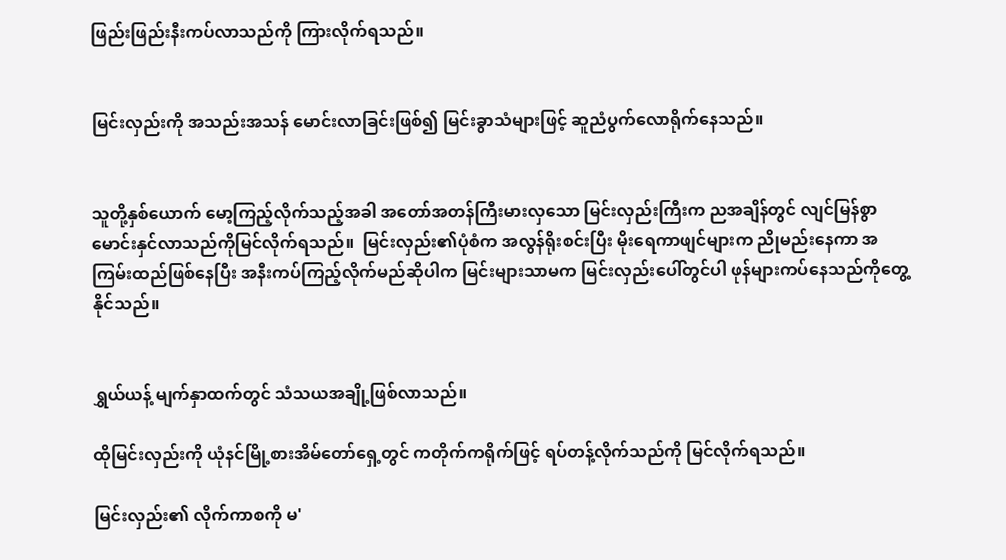ဖြည်းဖြည်းနီးကပ်လာသည်ကို ကြားလိုက်ရသည်။


မြင်းလှည်းကို အသည်းအသန် မောင်းလာခြင်းဖြစ်၍ မြင်းခွာသံများဖြင့် ဆူညံပွက်လောရိုက်နေသည်။


သူတို့နှစ်ယောက် မော့ကြည့်လိုက်သည့်အခါ အတော်အတန်ကြီးမားလှသော မြင်းလှည်းကြီးက ညအချိန်တွင် လျင်မြန်စွာ မောင်းနှင်လာသည်ကိုမြင်လိုက်ရသည်။  မြင်းလှည်း၏ပုံစံက အလွန်ရိုးစင်းပြီး မိုးရေကာဖျင်များက ညိုမည်းနေကာ အကြမ်းထည်ဖြစ်နေပြီး အနီးကပ်ကြည့်လိုက်မည်ဆိုပါက မြင်းများသာမက မြင်းလှည်းပေါ်တွင်ပါ ဖုန်များကပ်နေသည်ကိုတွေ့နိုင်သည်။


ရွှယ်ယန့် မျက်နှာထက်တွင် သံသယအချို့ဖြစ်လာသည်။

ထိုမြင်းလှည်းကို ယုံနင်မြို့စားအိမ်တော်ရှေ့တွင် ကတိုက်ကရိုက်ဖြင့် ရပ်တန့်လိုက်သည်ကို မြင်လိုက်ရသည်။

မြင်းလှည်း၏ လိုက်ကာစကို မ'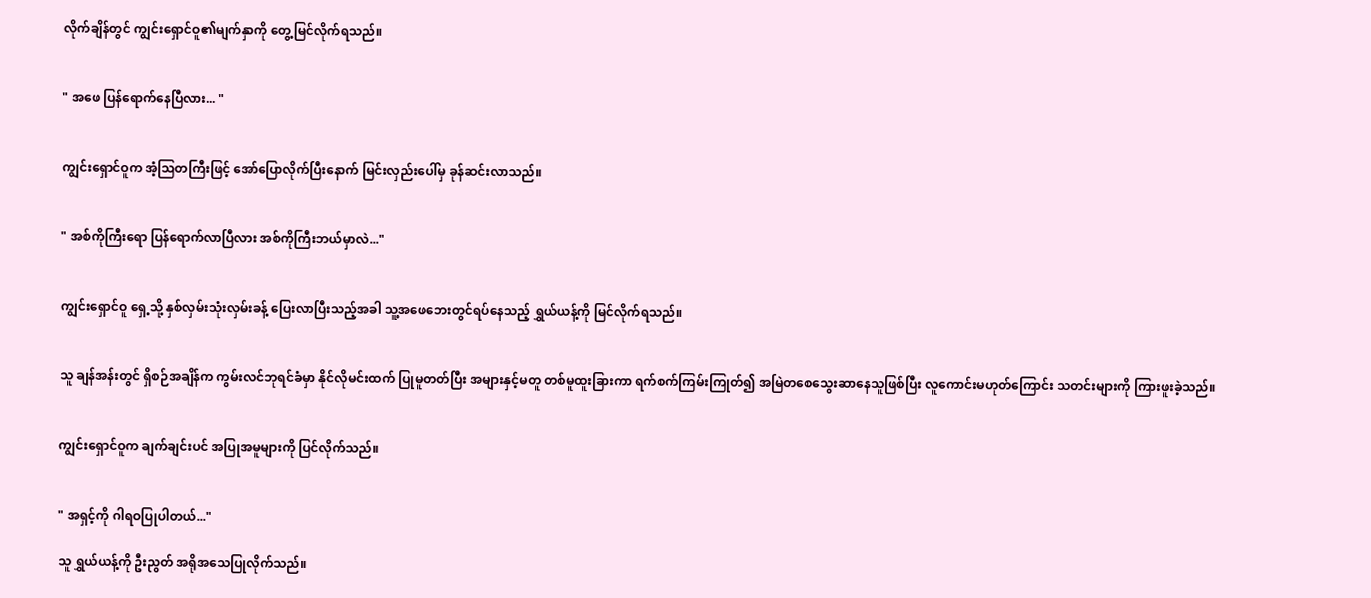လိုက်ချိန်တွင် ကျွင်းရှောင်ဝူ၏မျက်နှာကို တွေ့မြင်လိုက်ရသည်။


" အဖေ ပြန်ရောက်နေပြီလား... "


ကျွင်းရှောင်ဝူက အံ့ဩတကြီးဖြင့် အော်ပြောလိုက်ပြီးနောက် မြင်းလှည်းပေါ်မှ ခုန်ဆင်းလာသည်။


" အစ်ကိုကြီးရော ပြန်ရောက်လာပြီလား အစ်ကိုကြီးဘယ်မှာလဲ..."


ကျွင်းရှောင်ဝူ ရှေ့သို့ နှစ်လှမ်းသုံးလှမ်းခန့် ပြေးလာပြီးသည့်အခါ သူ့အဖေဘေးတွင်ရပ်နေသည့် ရွှယ်ယန့်ကို မြင်လိုက်ရသည်။


သူ ချန်အန်းတွင် ရှိစဉ်အချိန်က ကွမ်းလင်ဘုရင်ခံမှာ နိုင်လိုမင်းထက် ပြုမူတတ်ပြီး အများနှင့်မတူ တစ်မူထူးခြားကာ ရက်စက်ကြမ်းကြုတ်၍ အမြဲတစေသွေးဆာနေသူဖြစ်ပြီး လူကောင်းမဟုတ်ကြောင်း သတင်းများကို ကြားဖူးခဲ့သည်။


ကျွင်းရှောင်ဝူက ချက်ချင်းပင် အပြုအမူများကို ပြင်လိုက်သည်။


" အရှင့်ကို ဂါရဝပြုပါတယ်..."

သူ ရွှယ်ယန့်ကို ဦးညွတ် အရိုအသေပြုလိုက်သည်။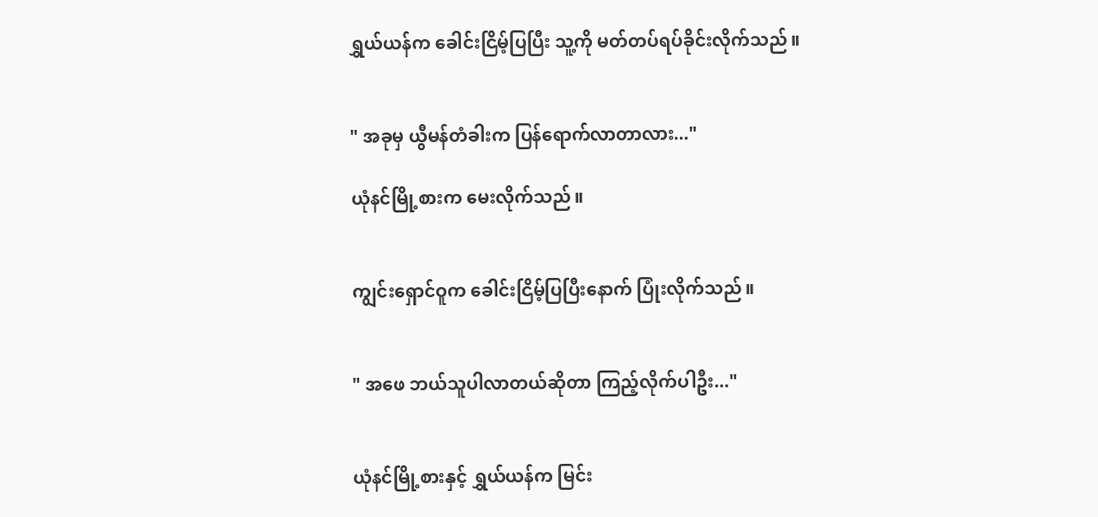ရွှယ်ယန်က ခေါင်းငြိမ့်ပြပြီး သူ့ကို မတ်တပ်ရပ်ခိုင်းလိုက်သည်။


" အခုမှ ယွီမန်တံခါးက ပြန်ရောက်လာတာလား..."

ယုံနင်မြို့စားက မေးလိုက်သည်။


ကျွင်းရှောင်ဝူက ခေါင်းငြိမ့်ပြပြီးနောက် ပြုံးလိုက်သည်။


" အဖေ ဘယ်သူပါလာတယ်ဆိုတာ ကြည့်လိုက်ပါဦး..."


ယုံနင်မြို့စားနှင့် ရွှယ်ယန်က မြင်း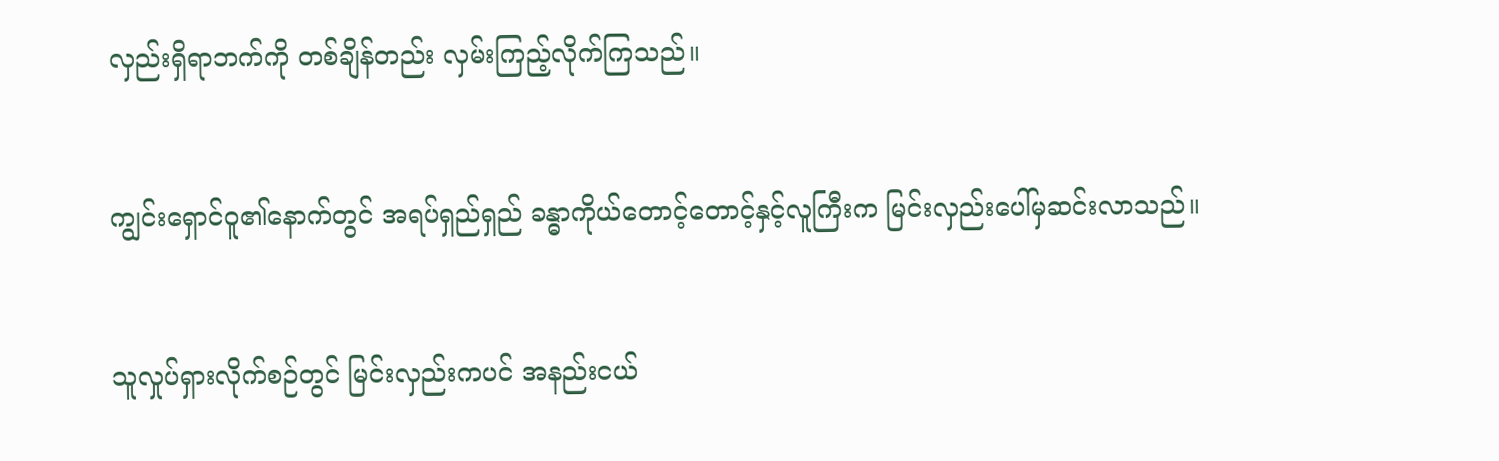လှည်းရှိရာဘက်ကို တစ်ချိန်တည်း လှမ်းကြည့်လိုက်ကြသည်။


ကျွင်းရှောင်ဝူ၏နောက်တွင် အရပ်ရှည်ရှည် ခန္ဓာကိုယ်တောင့်တောင့်နှင့်လူကြီးက မြင်းလှည်းပေါ်မှဆင်းလာသည်။


သူလှုပ်ရှားလိုက်စဉ်တွင် မြင်းလှည်းကပင် အနည်းငယ်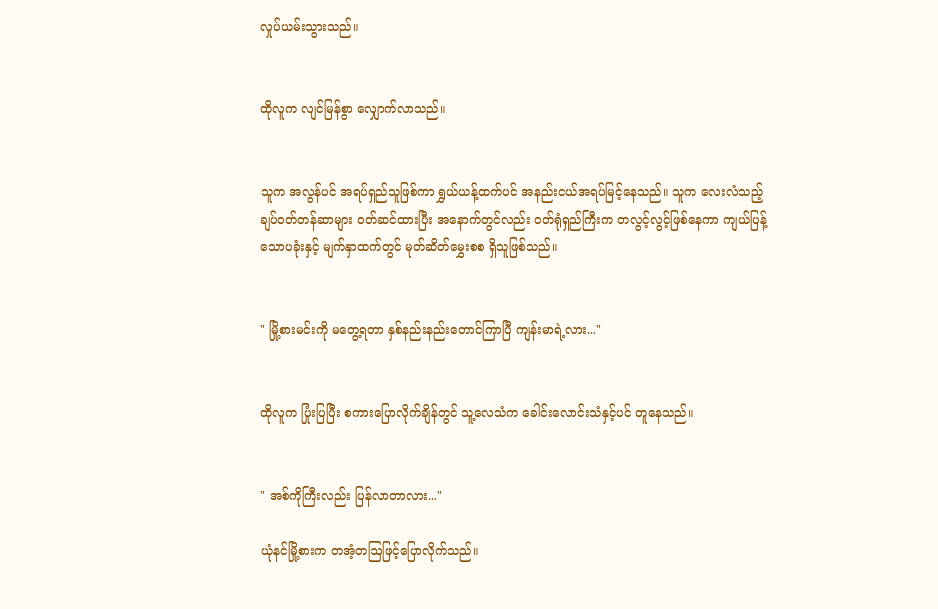လှုပ်ယမ်းသွားသည်။


ထိုလူက လျင်မြန်စွာ လျှောက်လာသည်။


သူက အလွန်ပင် အရပ်ရှည်သူဖြစ်ကာ ရွှယ်ယန့်ထက်ပင် အနည်းငယ်အရပ်မြင့်နေသည်။ သူက လေးလံသည့် ချပ်ဝတ်တန်ဆာများ ဝတ်ဆင်ထားပြီး အနောက်တွင်လည်း ဝတ်ရုံရှည်ကြီးက တလွင့်လွင့်ဖြစ်နေကာ ကျယ်ပြန့်သောပခုံးနှင့် မျက်နှာထက်တွင် မုတ်ဆိတ်မွှေးစစ ရှိသူဖြစ်သည်။


" မြို့စားမင်းကို မတွေ့ရတာ နှစ်နည်းနည်းတောင်ကြာပြီ ကျန်းမာရဲ့လား..."


ထိုလူက ပြုံးပြပြီး စကားပြောလိုက်ချိန်တွင် သူ့လေသံက ခေါင်းလောင်းသံနှင့်ပင် တူနေသည်။


" အစ်ကိုကြီးလည်း ပြန်လာတာလား..."

ယုံနင်မြို့စားက တအံ့တဩဖြင့်ပြောလိုက်သည်။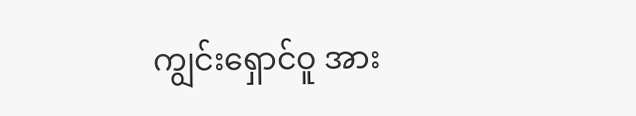ကျွင်းရှောင်ဝူ အား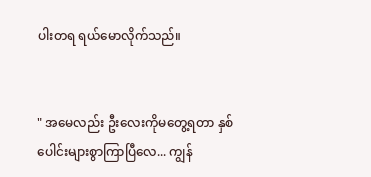ပါးတရ ရယ်မောလိုက်သည်။


" အမေလည်း ဦးလေးကိုမတွေ့ရ‌တာ နှစ်ပေါင်းများစွာကြာပြီလေ... ကျွန်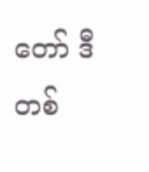တော် ဒီတစ်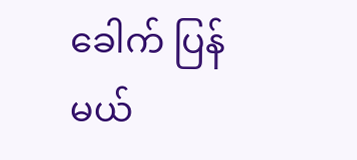ခေါက် ပြန်မယ်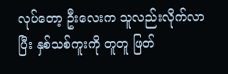လုပ်တော့ ဦးလေးက သူလည်းလိုက်လာပြီး နှစ်သစ်ကူးကို တူတူ ဖြတ်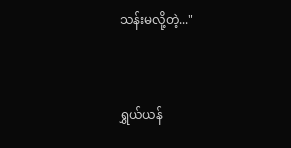သန်းမလို့တဲ့..."


ရွှယ်ယန်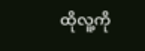ထိုလူ့ကို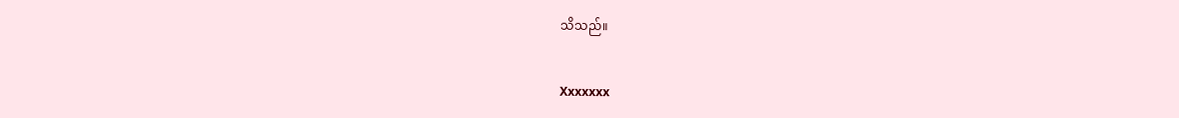သိသည်။


Xxxxxxx